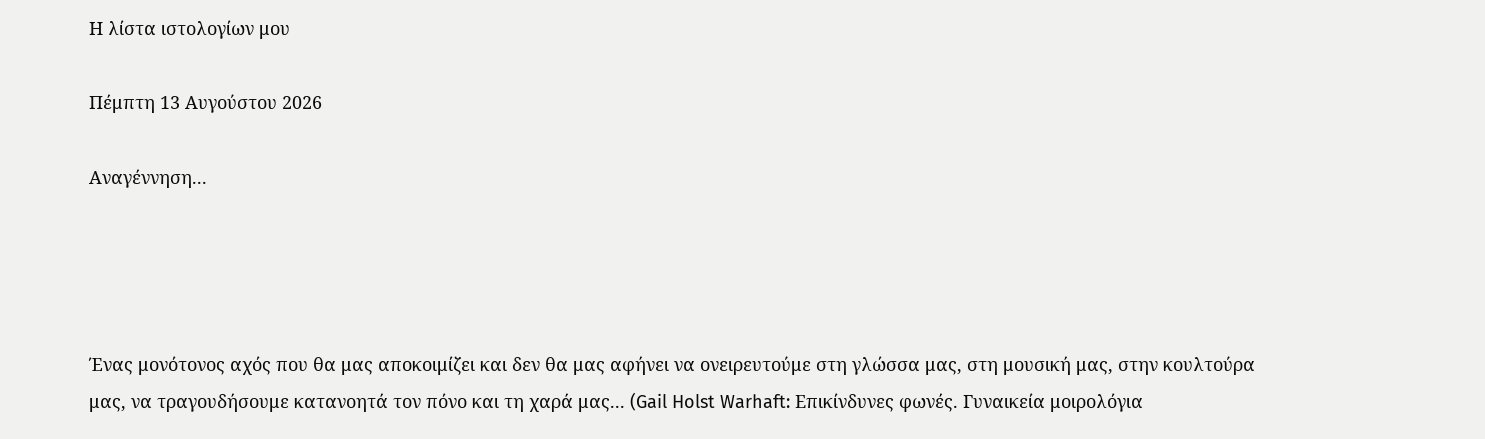Η λίστα ιστολογίων μου

Πέμπτη 13 Αυγούστου 2026

Αναγέννηση...




Ένας μονότονος αχός που θα μας αποκοιμίζει και δεν θα μας αφήνει να ονειρευτούμε στη γλώσσα μας, στη μουσική μας, στην κουλτούρα μας, να τραγουδήσουμε κατανοητά τον πόνο και τη χαρά μας... (Gail Holst Warhaft: Επικίνδυνες φωνές. Γυναικεία μοιρολόγια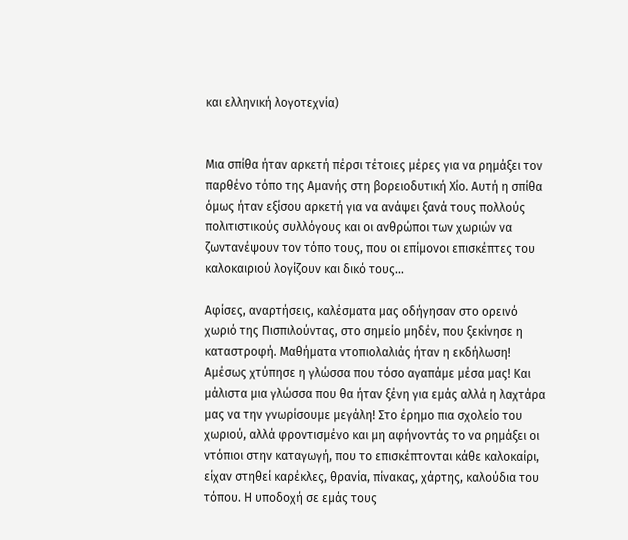και ελληνική λογοτεχνία)


Μια σπίθα ήταν αρκετή πέρσι τέτοιες μέρες για να ρημάξει τον παρθένο τόπο της Αμανής στη βορειοδυτική Χίο. Αυτή η σπίθα όμως ήταν εξίσου αρκετή για να ανάψει ξανά τους πολλούς πολιτιστικούς συλλόγους και οι ανθρώποι των χωριών να ζωντανέψουν τον τόπο τους, που οι επίμονοι επισκέπτες του καλοκαιριού λογίζουν και δικό τους...

Αφίσες, αναρτήσεις, καλέσματα μας οδήγησαν στο ορεινό χωριό της Πισπιλούντας, στο σημείο μηδέν, που ξεκίνησε η καταστροφή. Μαθήματα ντοπιολαλιάς ήταν η εκδήλωση! Αμέσως χτύπησε η γλώσσα που τόσο αγαπάμε μέσα μας! Και μάλιστα μια γλώσσα που θα ήταν ξένη για εμάς αλλά η λαχτάρα μας να την γνωρίσουμε μεγάλη! Στο έρημο πια σχολείο του χωριού, αλλά φροντισμένο και μη αφήνοντάς το να ρημάξει οι ντόπιοι στην καταγωγή, που το επισκέπτονται κάθε καλοκαίρι, είχαν στηθεί καρέκλες, θρανία, πίνακας, χάρτης, καλούδια του τόπου. Η υποδοχή σε εμάς τους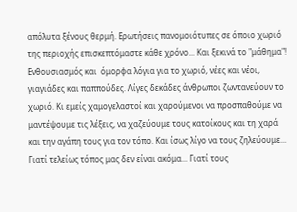απόλυτα ξένους θερμή. Ερωτήσεις πανομοιότυπες σε όποιο χωριό της περιοχής επισκεπτόμαστε κάθε χρόνο... Και ξεκινά το "μάθημα"! Ενθουσιασμός και  όμορφα λόγια για το χωριό, νέες και νέοι, γιαγιάδες και παππούδες. Λίγες δεκάδες άνθρωποι ζωντανεύουν το χωριό. Κι εμείς χαμογελαστοί και χαρούμενοι να προσπαθούμε να μαντέψουμε τις λέξεις, να χαζεύουμε τους κατοίκους και τη χαρά και την αγάπη τους για τον τόπο. Και ίσως λίγο να τους ζηλεύουμε... Γιατί τελείως τόπος μας δεν είναι ακόμα... Γιατί τους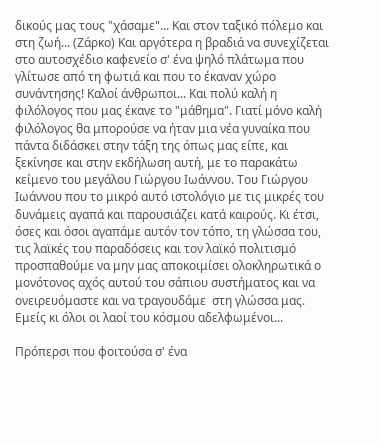δικούς μας τους "χάσαμε"... Και στον ταξικό πόλεμο και στη ζωή... (Ζάρκο) Και αργότερα η βραδιά να συνεχίζεται στο αυτοσχέδιο καφενείο σ' ένα ψηλό πλάτωμα που γλίτωσε από τη φωτιά και που το έκαναν χώρο συνάντησης! Καλοί άνθρωποι... Και πολύ καλή η φιλόλογος που μας έκανε το "μάθημα". Γιατί μόνο καλή φιλόλογος θα μπορούσε να ήταν μια νέα γυναίκα που πάντα διδάσκει στην τάξη της όπως μας είπε, και ξεκίνησε και στην εκδήλωση αυτή, με το παρακάτω κείμενο του μεγάλου Γιώργου Ιωάννου. Του Γιώργου Ιωάννου που το μικρό αυτό ιστολόγιο με τις μικρές του δυνάμεις αγαπά και παρουσιάζει κατά καιρούς. Κι έτσι, όσες και όσοι αγαπάμε αυτόν τον τόπο, τη γλώσσα του, τις λαϊκές του παραδόσεις και τον λαϊκό πολιτισμό προσπαθούμε να μην μας αποκοιμίσει ολοκληρωτικά ο μονότονος αχός αυτού του σάπιου συστήματος και να ονειρευόμαστε και να τραγουδάμε  στη γλώσσα μας. Εμείς κι όλοι οι λαοί του κόσμου αδελφωμένοι...

Πρόπερσι που φοιτούσα σ' ένα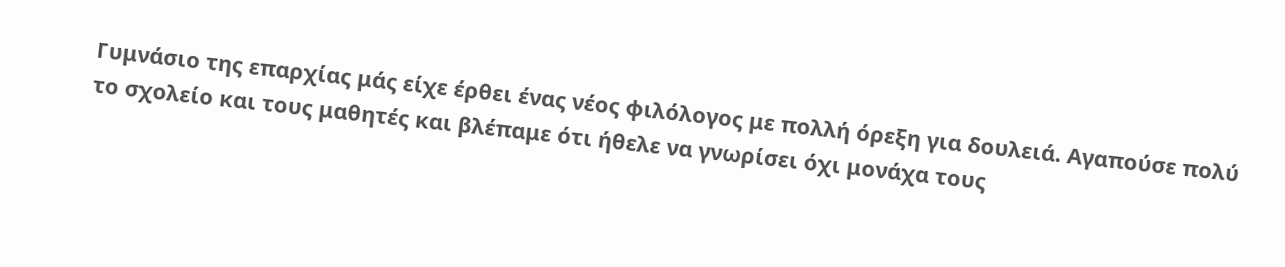Γυμνάσιο της επαρχίας μάς είχε έρθει ένας νέος φιλόλογος με πολλή όρεξη για δουλειά. Αγαπούσε πολύ το σχολείο και τους μαθητές και βλέπαμε ότι ήθελε να γνωρίσει όχι μονάχα τους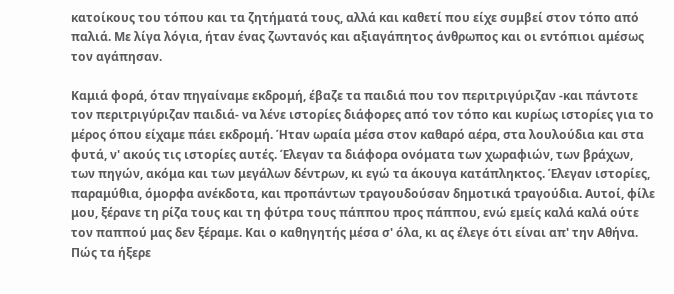κατοίκους του τόπου και τα ζητήματά τους, αλλά και καθετί που είχε συμβεί στον τόπο από παλιά. Με λίγα λόγια, ήταν ένας ζωντανός και αξιαγάπητος άνθρωπος και οι εντόπιοι αμέσως τον αγάπησαν.

Καμιά φορά, όταν πηγαίναμε εκδρομή, έβαζε τα παιδιά που τον περιτριγύριζαν -και πάντοτε τον περιτριγύριζαν παιδιά- να λένε ιστορίες διάφορες από τον τόπο και κυρίως ιστορίες για το μέρος όπου είχαμε πάει εκδρομή. Ήταν ωραία μέσα στον καθαρό αέρα, στα λουλούδια και στα φυτά, ν' ακούς τις ιστορίες αυτές. Έλεγαν τα διάφορα ονόματα των χωραφιών, των βράχων, των πηγών, ακόμα και των μεγάλων δέντρων, κι εγώ τα άκουγα κατάπληκτος. Έλεγαν ιστορίες, παραμύθια, όμορφα ανέκδοτα, και προπάντων τραγουδούσαν δημοτικά τραγούδια. Αυτοί, φίλε μου, ξέρανε τη ρίζα τους και τη φύτρα τους πάππου προς πάππου, ενώ εμείς καλά καλά ούτε τον παππού μας δεν ξέραμε. Και ο καθηγητής μέσα σ' όλα, κι ας έλεγε ότι είναι απ' την Αθήνα. Πώς τα ήξερε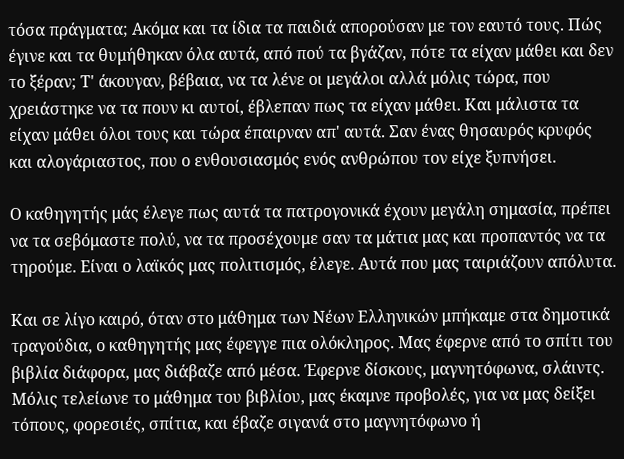τόσα πράγματα; Ακόμα και τα ίδια τα παιδιά απορούσαν με τον εαυτό τους. Πώς έγινε και τα θυμήθηκαν όλα αυτά, από πού τα βγάζαν, πότε τα είχαν μάθει και δεν το ξέραν; Τ' άκουγαν, βέβαια, να τα λένε οι μεγάλοι αλλά μόλις τώρα, που χρειάστηκε να τα πουν κι αυτοί, έβλεπαν πως τα είχαν μάθει. Και μάλιστα τα είχαν μάθει όλοι τους και τώρα έπαιρναν απ' αυτά. Σαν ένας θησαυρός κρυφός και αλογάριαστος, που ο ενθουσιασμός ενός ανθρώπου τον είχε ξυπνήσει.

Ο καθηγητής μάς έλεγε πως αυτά τα πατρογονικά έχουν μεγάλη σημασία, πρέπει να τα σεβόμαστε πολύ, να τα προσέχουμε σαν τα μάτια μας και προπαντός να τα τηρούμε. Είναι ο λαϊκός μας πολιτισμός, έλεγε. Αυτά που μας ταιριάζουν απόλυτα.

Και σε λίγο καιρό, όταν στο μάθημα των Νέων Ελληνικών μπήκαμε στα δημοτικά τραγούδια, ο καθηγητής μας έφεγγε πια ολόκληρος. Μας έφερνε από το σπίτι του βιβλία διάφορα, μας διάβαζε από μέσα. Έφερνε δίσκους, μαγνητόφωνα, σλάιντς. Μόλις τελείωνε το μάθημα του βιβλίου, μας έκαμνε προβολές, για να μας δείξει τόπους, φορεσιές, σπίτια, και έβαζε σιγανά στο μαγνητόφωνο ή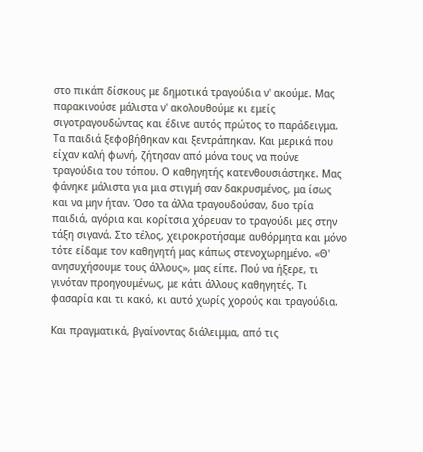στο πικάπ δίσκους με δημοτικά τραγούδια ν' ακούμε. Μας παρακινούσε μάλιστα ν' ακολουθούμε κι εμείς σιγοτραγουδώντας και έδινε αυτός πρώτος το παράδειγμα. Τα παιδιά ξεφοβήθηκαν και ξεντράπηκαν. Και μερικά που είχαν καλή φωνή, ζήτησαν από μόνα τους να πούνε τραγούδια του τόπου. Ο καθηγητής κατενθουσιάστηκε. Μας φάνηκε μάλιστα για μια στιγμή σαν δακρυσμένος, μα ίσως και να μην ήταν. Όσο τα άλλα τραγουδούσαν, δυο τρία παιδιά, αγόρια και κορίτσια χόρευαν το τραγούδι μες στην τάξη σιγανά. Στο τέλος, χειροκροτήσαμε αυθόρμητα και μόνο τότε είδαμε τον καθηγητή μας κάπως στενοχωρημένο. «Θ' ανησυχήσουμε τους άλλους», μας είπε. Πού να ήξερε, τι γινόταν προηγουμένως, με κάτι άλλους καθηγητές. Τι φασαρία και τι κακό, κι αυτό χωρίς χορούς και τραγούδια.

Και πραγματικά, βγαίνοντας διάλειμμα, από τις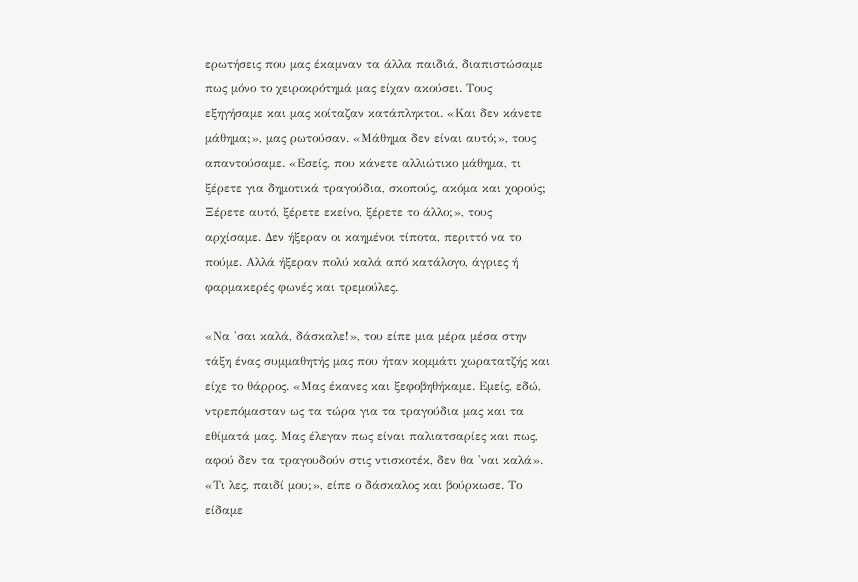ερωτήσεις που μας έκαμναν τα άλλα παιδιά, διαπιστώσαμε πως μόνο το χειροκρότημά μας είχαν ακούσει. Τους εξηγήσαμε και μας κοίταζαν κατάπληκτοι. «Και δεν κάνετε μάθημα;», μας ρωτούσαν. «Μάθημα δεν είναι αυτό;», τους απαντούσαμε. «Εσείς, που κάνετε αλλιώτικο μάθημα, τι ξέρετε για δημοτικά τραγούδια, σκοπούς, ακόμα και χορούς; Ξέρετε αυτό, ξέρετε εκείνο, ξέρετε το άλλο;», τους αρχίσαμε. Δεν ήξεραν οι καημένοι τίποτα, περιττό να το πούμε. Αλλά ήξεραν πολύ καλά από κατάλογο, άγριες ή φαρμακερές φωνές και τρεμούλες.

«Να 'σαι καλά, δάσκαλε!», του είπε μια μέρα μέσα στην τάξη ένας συμμαθητής μας που ήταν κομμάτι χωρατατζής και είχε το θάρρος. «Μας έκανες και ξεφοβηθήκαμε. Εμείς, εδώ, ντρεπόμασταν ως τα τώρα για τα τραγούδια μας και τα εθίματά μας. Μας έλεγαν πως είναι παλιατσαρίες και πως, αφού δεν τα τραγουδούν στις ντισκοτέκ, δεν θα 'ναι καλά». «Τι λες, παιδί μου;», είπε ο δάσκαλος και βούρκωσε. Το είδαμε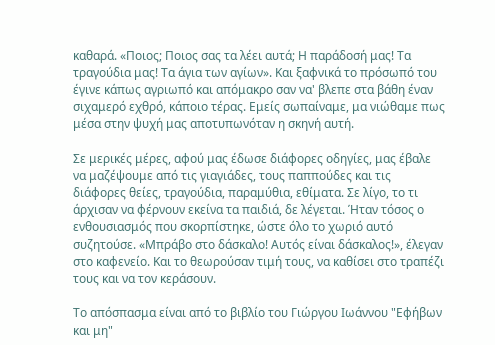καθαρά. «Ποιος; Ποιος σας τα λέει αυτά; Η παράδοσή μας! Τα τραγούδια μας! Τα άγια των αγίων». Και ξαφνικά το πρόσωπό του έγινε κάπως αγριωπό και απόμακρο σαν να' βλεπε στα βάθη έναν σιχαμερό εχθρό, κάποιο τέρας. Εμείς σωπαίναμε, μα νιώθαμε πως μέσα στην ψυχή μας αποτυπωνόταν η σκηνή αυτή.

Σε μερικές μέρες, αφού μας έδωσε διάφορες οδηγίες, μας έβαλε να μαζέψουμε από τις γιαγιάδες, τους παππούδες και τις διάφορες θείες, τραγούδια, παραμύθια, εθίματα. Σε λίγο, το τι άρχισαν να φέρνουν εκείνα τα παιδιά, δε λέγεται. Ήταν τόσος ο ενθουσιασμός που σκορπίστηκε, ώστε όλο το χωριό αυτό συζητούσε. «Μπράβο στο δάσκαλο! Αυτός είναι δάσκαλος!», έλεγαν στο καφενείο. Και το θεωρούσαν τιμή τους, να καθίσει στο τραπέζι τους και να τον κεράσουν.

Το απόσπασμα είναι από το βιβλίο του Γιώργου Ιωάννου "Εφήβων και μη"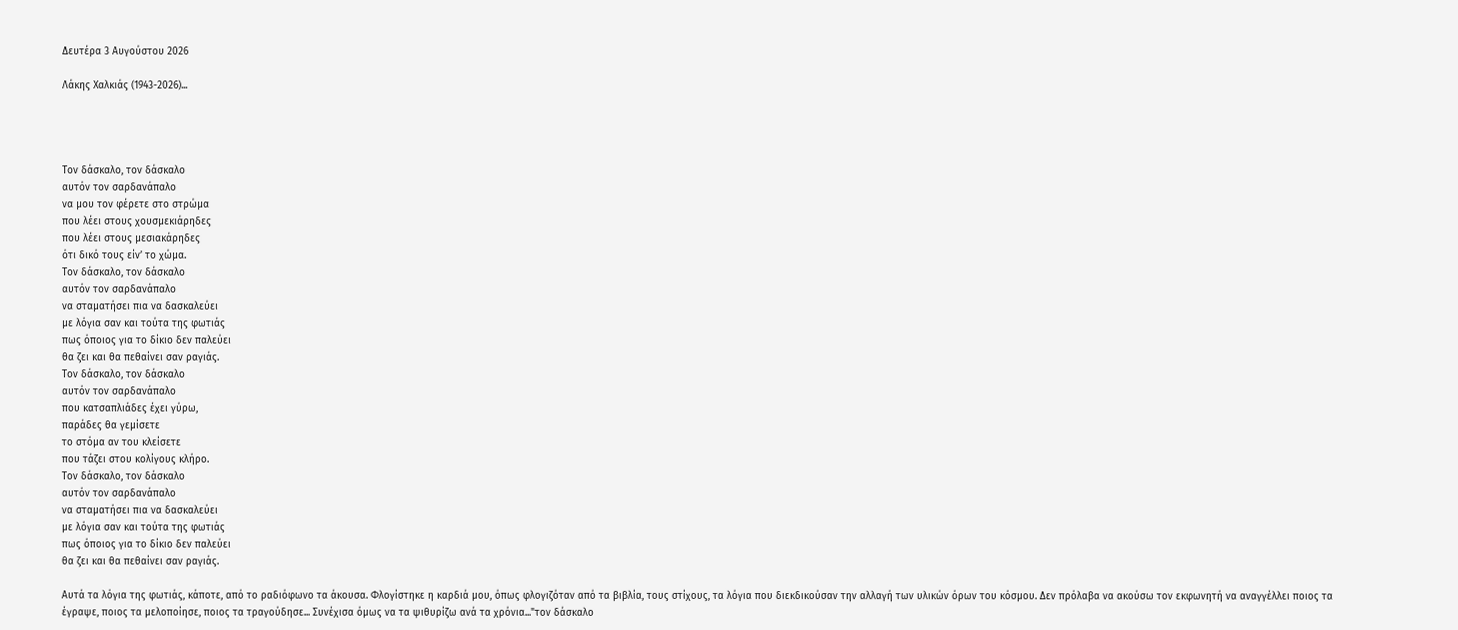Δευτέρα 3 Αυγούστου 2026

Λάκης Χαλκιάς (1943-2026)...




Τον δάσκαλο, τον δάσκαλο
αυτόν τον σαρδανάπαλο
να μου τον φέρετε στο στρώμα
που λέει στους χουσμεκιάρηδες
που λέει στους μεσιακάρηδες
ότι δικό τους είν’ το χώμα.
Τον δάσκαλο, τον δάσκαλο
αυτόν τον σαρδανάπαλο
να σταματήσει πια να δασκαλεύει
με λόγια σαν και τούτα της φωτιάς
πως όποιος για το δίκιο δεν παλεύει
θα ζει και θα πεθαίνει σαν ραγιάς.
Τον δάσκαλο, τον δάσκαλο
αυτόν τον σαρδανάπαλο
που κατσαπλιάδες έχει γύρω,
παράδες θα γεμίσετε
το στόμα αν του κλείσετε
που τάζει στου κολίγους κλήρο.
Τον δάσκαλο, τον δάσκαλο
αυτόν τον σαρδανάπαλο
να σταματήσει πια να δασκαλεύει
με λόγια σαν και τούτα της φωτιάς
πως όποιος για το δίκιο δεν παλεύει
θα ζει και θα πεθαίνει σαν ραγιάς.

Αυτά τα λόγια της φωτιάς, κάποτε, από το ραδιόφωνο τα άκουσα. Φλογίστηκε η καρδιά μου, όπως φλογιζόταν από τα βιβλία, τους στίχους, τα λόγια που διεκδικούσαν την αλλαγή των υλικών όρων του κόσμου. Δεν πρόλαβα να ακούσω τον εκφωνητή να αναγγέλλει ποιος τα έγραψε, ποιος τα μελοποίησε, ποιος τα τραγούδησε... Συνέχισα όμως να τα ψιθυρίζω ανά τα χρόνια..."τον δάσκαλο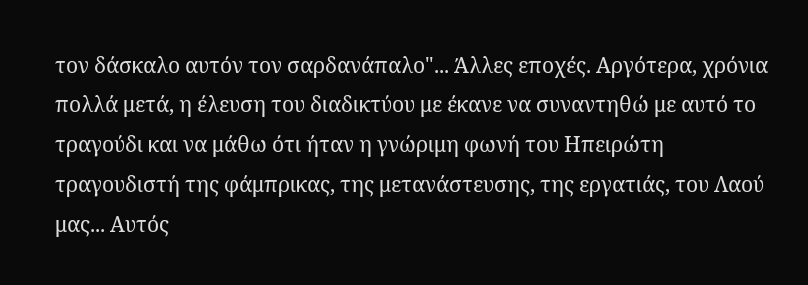τον δάσκαλο αυτόν τον σαρδανάπαλο"... Άλλες εποχές. Αργότερα, χρόνια πολλά μετά, η έλευση του διαδικτύου με έκανε να συναντηθώ με αυτό το τραγούδι και να μάθω ότι ήταν η γνώριμη φωνή του Ηπειρώτη τραγουδιστή της φάμπρικας, της μετανάστευσης, της εργατιάς, του Λαού μας... Αυτός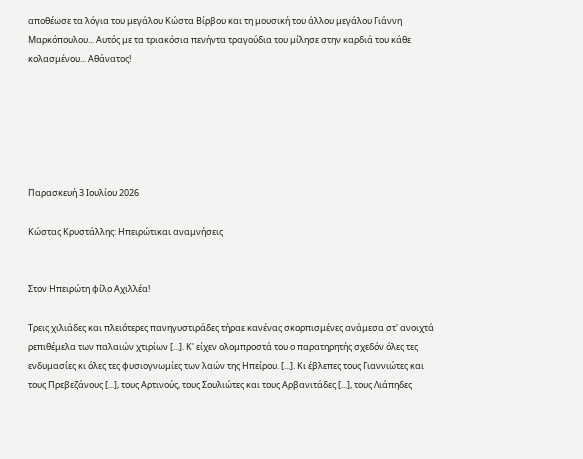αποθέωσε τα λόγια του μεγάλου Κώστα Βίρβου και τη μουσική του άλλου μεγάλου Γιάννη Μαρκόπουλου... Αυτός με τα τριακόσια πενήντα τραγούδια του μίλησε στην καρδιά του κάθε κολασμένου... Αθάνατος!






Παρασκευή 3 Ιουλίου 2026

Κώστας Κρυστάλλης: Ηπειρώτικαι αναμνήσεις


Στον Ηπειρώτη φίλο Αχιλλέα!

Τρεις χιλιάδες και πλειότερες πανηγυστιράδες τήραε κανένας σκορπισμένες ανάμεσα στ' ανοιχτά ρεπιθέμελα των παλαιών χτιρίων [...]. Κ' είχεν ολομπροστά του ο παρατηρητής σχεδόν όλες τες ενδυμασίες κι όλες τες φυσιογνωμίες των λαών της Ηπείρου. [...]. Κι έβλεπες τους Γιαννιώτες και τους Πρεβεζάνους [...], τους Αρτινούς, τους Σουλιώτες και τους Αρβανιτάδες [...], τους Λιάπηδες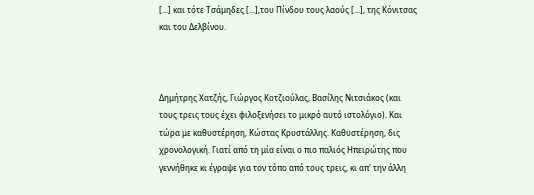[...] και τότε Τσάμηδες [...],του Πίνδου τους λαούς [...], της Κόνιτσας και του Δελβίνου.



Δημήτρης Χατζής, Γιώργος Κοτζιούλας, Βασίλης Νιτσιάκος (και τους τρεις τους έχει φιλοξενήσει το μικρό αυτό ιστολόγιο). Και τώρα με καθυστέρηση, Κώστας Κρυστάλλης. Καθυστέρηση, δις χρονολογική. Γιατί από τη μία είναι ο πιο παλιός Ηπειρώτης που γεννήθηκε κι έγραψε για τον τόπο από τους τρεις, κι απ' την άλλη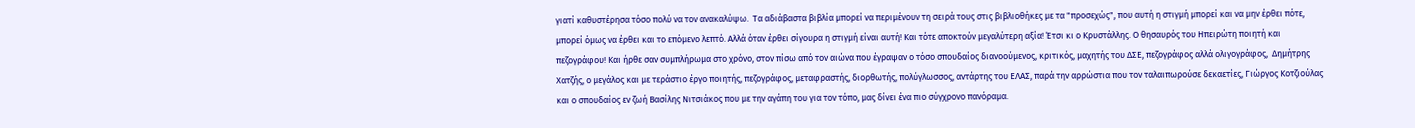γιατί καθυστέρησα τόσο πολύ να τον ανακαλύψω.  Τα αδιάβαστα βιβλία μπορεί να περιμένουν τη σειρά τους στις βιβλιοθήκες με τα "προσεχώς", που αυτή η στιγμή μπορεί και να μην έρθει πότε, μπορεί όμως να έρθει και το επόμενο λεπτό. Αλλά όταν έρθει σίγουρα η στιγμή είναι αυτή! Και τότε αποκτούν μεγαλύτερη αξία! Έτσι κι ο Κρυστάλλης. Ο θησαυρός του Ηπειρώτη ποιητή και πεζογράφου! Και ήρθε σαν συμπλήρωμα στο χρόνο, στον πίσω από τον αιώνα που έγραψαν ο τόσο σπουδαίος διανοούμενος, κριτικός, μαχητής του ΔΣΕ, πεζογράφος αλλά ολιγογράφος,  Δημήτρης Χατζής, ο μεγάλος και με τεράστιο έργο ποιητής, πεζογράφος, μεταφραστής, διορθωτής, πολύγλωσσος, αντάρτης του ΕΛΑΣ, παρά την αρρώστια που τον ταλαιπωρούσε δεκαετίες, Γιώργος Κοτζιούλας και ο σπουδαίος εν ζωή Βασίλης Νιτσιάκος που με την αγάπη του για τον τόπο, μας δίνει ένα πιο σύγχρονο πανόραμα.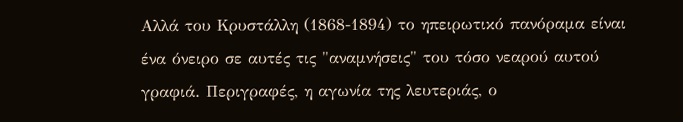Αλλά του Κρυστάλλη (1868-1894) το ηπειρωτικό πανόραμα είναι ένα όνειρο σε αυτές τις "αναμνήσεις" του τόσο νεαρού αυτού γραφιά. Περιγραφές, η αγωνία της λευτεριάς, ο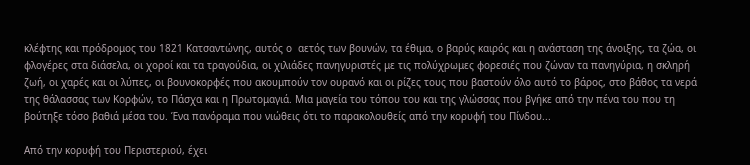κλέφτης και πρόδρομος του 1821 Κατσαντώνης, αυτός ο  αετός των βουνών, τα έθιμα, ο βαρύς καιρός και η ανάσταση της άνοιξης, τα ζώα, οι φλογέρες στα διάσελα, οι χοροί και τα τραγούδια, οι χιλιάδες πανηγυριστές με τις πολύχρωμες φορεσιές που ζώναν τα πανηγύρια, η σκληρή ζωή, οι χαρές και οι λύπες, οι βουνοκορφές που ακουμπούν τον ουρανό και οι ρίζες τους που βαστούν όλο αυτό το βάρος, στο βάθος τα νερά της θάλασσας των Κορφών, το Πάσχα και η Πρωτομαγιά. Μια μαγεία του τόπου του και της γλώσσας που βγήκε από την πένα του που τη βούτηξε τόσο βαθιά μέσα του. Ένα πανόραμα που νιώθεις ότι το παρακολουθείς από την κορυφή του Πίνδου...

Από την κορυφή του Περιστεριού, έχει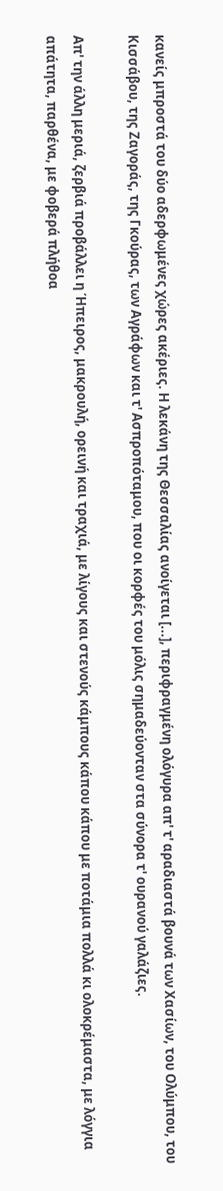κανείς μπροστά του δύο αδερφωμένες χώρες ακέριες. Η λεκάνη της Θεσσαλίας ανοίγεται [...], περιφραγμένη ολόγυρα απ' τ' αραδιαστά βουνά των Χασίων, του Ολύμπου, του Κισσάβου, της Ζαγοράς, της Γκούρας, των Αγράφων και τ' Ασπροπόταμου, που οι κορφές του μόλις σημαδεύονταν στα σύνορα τ' ουρανού γαλάζιες.

Απ' την άλλη μεριά, ζερβιά προβάλλει η Ήπειρος, μακρουλή, ορεινή και τραχιά, με λίγους και στενούς κάμπους κάπου κάπου με ποτάμια πολλά κι ολοκρέμαστα, με λόγγια απάτητα, παρθένα, με φοβερά πλήθοα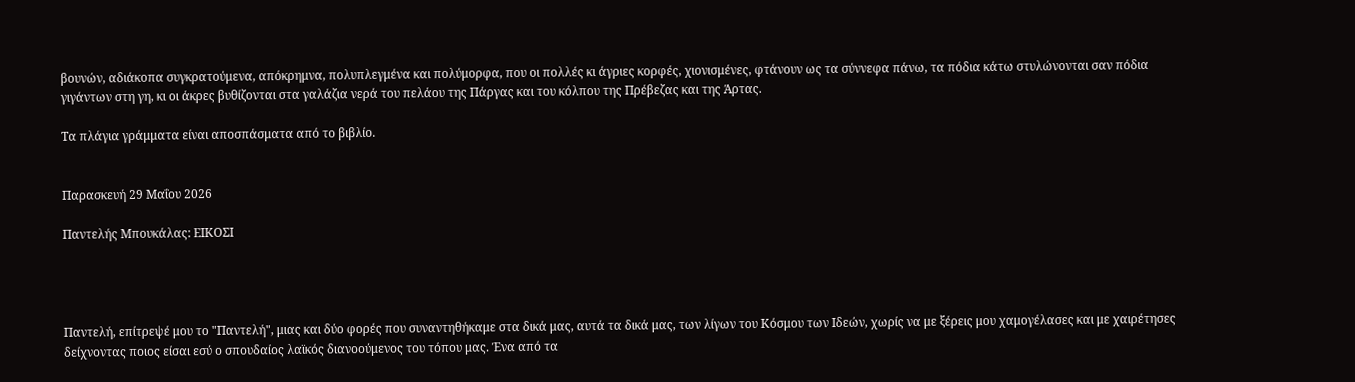βουνών, αδιάκοπα συγκρατούμενα, απόκρημνα, πολυπλεγμένα και πολύμορφα, που οι πολλές κι άγριες κορφές, χιονισμένες, φτάνουν ως τα σύννεφα πάνω, τα πόδια κάτω στυλώνονται σαν πόδια γιγάντων στη γη, κι οι άκρες βυθίζονται στα γαλάζια νερά του πελάου της Πάργας και του κόλπου της Πρέβεζας και της Άρτας.

Τα πλάγια γράμματα είναι αποσπάσματα από το βιβλίο.


Παρασκευή 29 Μαΐου 2026

Παντελής Μπουκάλας: ΕΙΚΟΣΙ




Παντελή, επίτρεψέ μου το "Παντελή", μιας και δύο φορές που συναντηθήκαμε στα δικά μας, αυτά τα δικά μας, των λίγων του Κόσμου των Ιδεών, χωρίς να με ξέρεις μου χαμογέλασες και με χαιρέτησες δείχνοντας ποιος είσαι εσύ ο σπουδαίος λαϊκός διανοούμενος του τόπου μας. Ένα από τα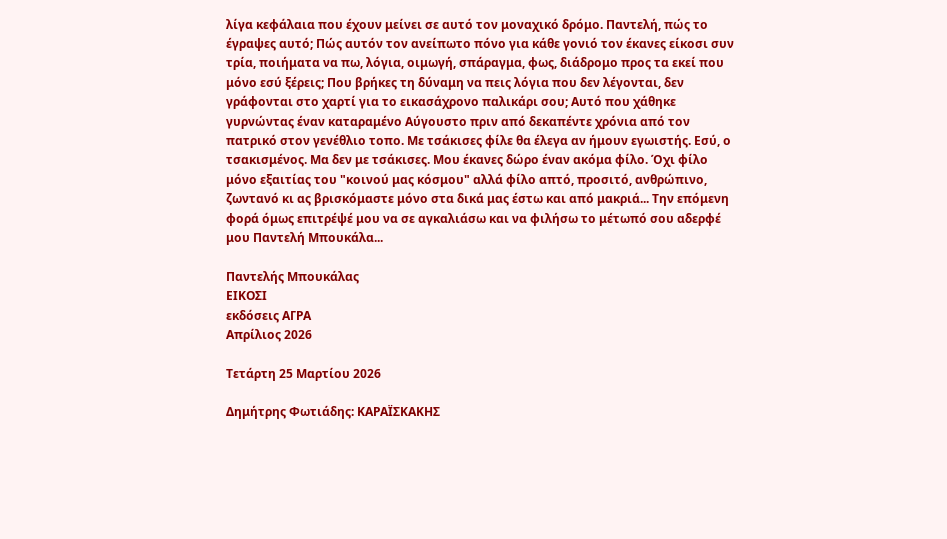λίγα κεφάλαια που έχουν μείνει σε αυτό τον μοναχικό δρόμο. Παντελή, πώς το έγραψες αυτό; Πώς αυτόν τον ανείπωτο πόνο για κάθε γονιό τον έκανες είκοσι συν τρία, ποιήματα να πω, λόγια, οιμωγή, σπάραγμα, φως, διάδρομο προς τα εκεί που μόνο εσύ ξέρεις; Που βρήκες τη δύναμη να πεις λόγια που δεν λέγονται, δεν γράφονται στο χαρτί για το εικασάχρονο παλικάρι σου; Αυτό που χάθηκε γυρνώντας έναν καταραμένο Αύγουστο πριν από δεκαπέντε χρόνια από τον πατρικό στον γενέθλιο τοπο. Με τσάκισες φίλε θα έλεγα αν ήμουν εγωιστής. Εσύ, ο τσακισμένος. Μα δεν με τσάκισες. Μου έκανες δώρο έναν ακόμα φίλο. Όχι φίλο μόνο εξαιτίας του "κοινού μας κόσμου" αλλά φίλο απτό, προσιτό, ανθρώπινο, ζωντανό κι ας βρισκόμαστε μόνο στα δικά μας έστω και από μακριά... Την επόμενη φορά όμως επιτρέψέ μου να σε αγκαλιάσω και να φιλήσω το μέτωπό σου αδερφέ μου Παντελή Μπουκάλα...

Παντελής Μπουκάλας
ΕΙΚΟΣΙ
εκδόσεις ΑΓΡΑ
Απρίλιος 2026

Τετάρτη 25 Μαρτίου 2026

Δημήτρης Φωτιάδης: ΚΑΡΑΪΣΚΑΚΗΣ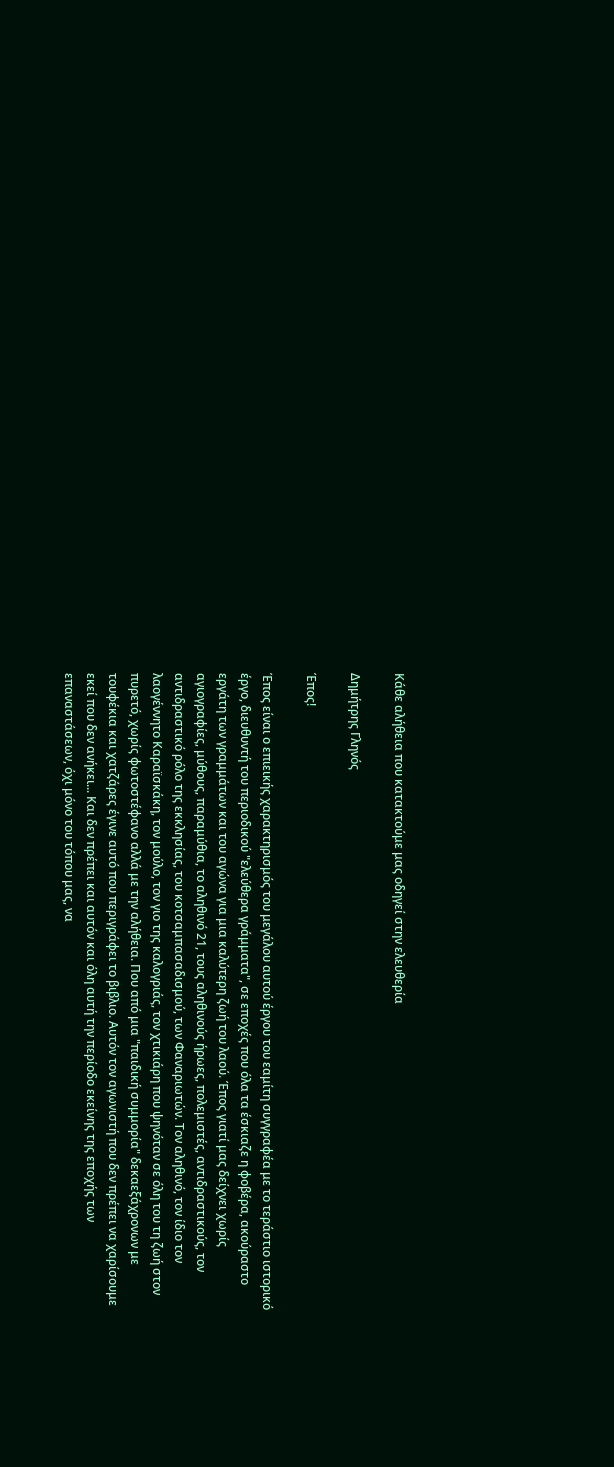Κάθε αλήθεια που κατακτούμε μας οδηγεί στην ελευθερία

Δημήτρης Γληνός

Έπος!

Έπος είναι ο επιεικής χαρακτηρισμός του μεγάλου αυτού έργου του εαμίτη συγγραφέα με το τεράστιο ιστορικό έργο, διευθυντή του περιοδικού "ελεύθερα γράμματα", σε εποχές που όλα τα έσκιαζε η φοβέρα, ακούραστο εργάτη των γραμμάτων και του αγώνα για μια καλύτερη ζωή του λαού. Έπος γιατί μας δείχνει χωρίς αγιογραφίες, μύθους, παραμύθια, το αληθινό 21, τους αληθινούς ήρωες, πολεμιστές, αντιδραστικούς, τον αντιδραστικό ρόλο της εκκλησίας, του κοτσαμπασαδισμού, των Φαναριωτών. Τον αληθινό, τον ίδιο τον λαογέννητο Καραϊσκάκη, τον μούλο, τον γιο της καλογριάς, τον χτικιάρη που ψηνόταν σε όλη του τη ζωή στον πυρετό, χωρίς φωτοστέφανο αλλά με την αλήθεια. Που από μια "παιδική συμμορία" δεκαεξάχρονων με τουφέκια και χατζάρες έγινε αυτό που περιγράφει το βιβλιο. Αυτόν τον αγωνιστή που δεν πρέπει να χαρίσουμε εκεί που δεν ανήκει... Και δεν πρέπει και αυτόν και όλη αυτή την περίοδο εκείνης της εποχής των επαναστάσεων, όχι μόνο του τόπου μας, να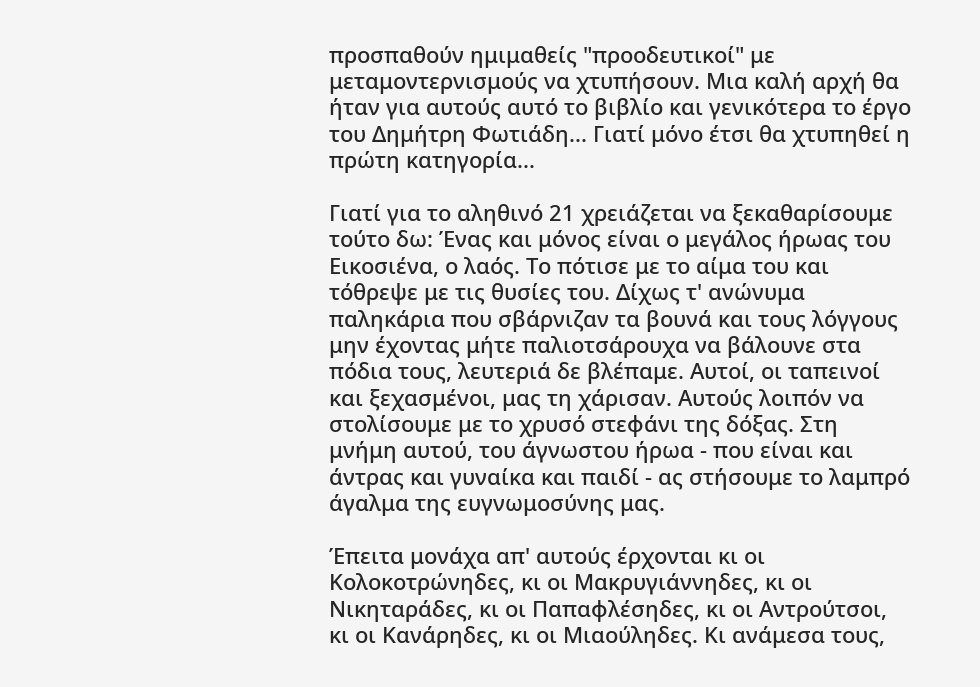προσπαθούν ημιμαθείς "προοδευτικοί" με μεταμοντερνισμούς να χτυπήσουν. Μια καλή αρχή θα ήταν για αυτούς αυτό το βιβλίο και γενικότερα το έργο του Δημήτρη Φωτιάδη... Γιατί μόνο έτσι θα χτυπηθεί η πρώτη κατηγορία...

Γιατί για το αληθινό 21 χρειάζεται να ξεκαθαρίσουμε τούτο δω: Ένας και μόνος είναι ο μεγάλος ήρωας του Εικοσιένα, ο λαός. Το πότισε με το αίμα του και τόθρεψε με τις θυσίες του. Δίχως τ' ανώνυμα παληκάρια που σβάρνιζαν τα βουνά και τους λόγγους μην έχοντας μήτε παλιοτσάρουχα να βάλουνε στα πόδια τους, λευτεριά δε βλέπαμε. Αυτοί, οι ταπεινοί και ξεχασμένοι, μας τη χάρισαν. Αυτούς λοιπόν να στολίσουμε με το χρυσό στεφάνι της δόξας. Στη μνήμη αυτού, του άγνωστου ήρωα - που είναι και άντρας και γυναίκα και παιδί - ας στήσουμε το λαμπρό άγαλμα της ευγνωμοσύνης μας.

Έπειτα μονάχα απ' αυτούς έρχονται κι οι Κολοκοτρώνηδες, κι οι Μακρυγιάννηδες, κι οι Νικηταράδες, κι οι Παπαφλέσηδες, κι οι Αντρούτσοι, κι οι Κανάρηδες, κι οι Μιαούληδες. Κι ανάμεσα τους,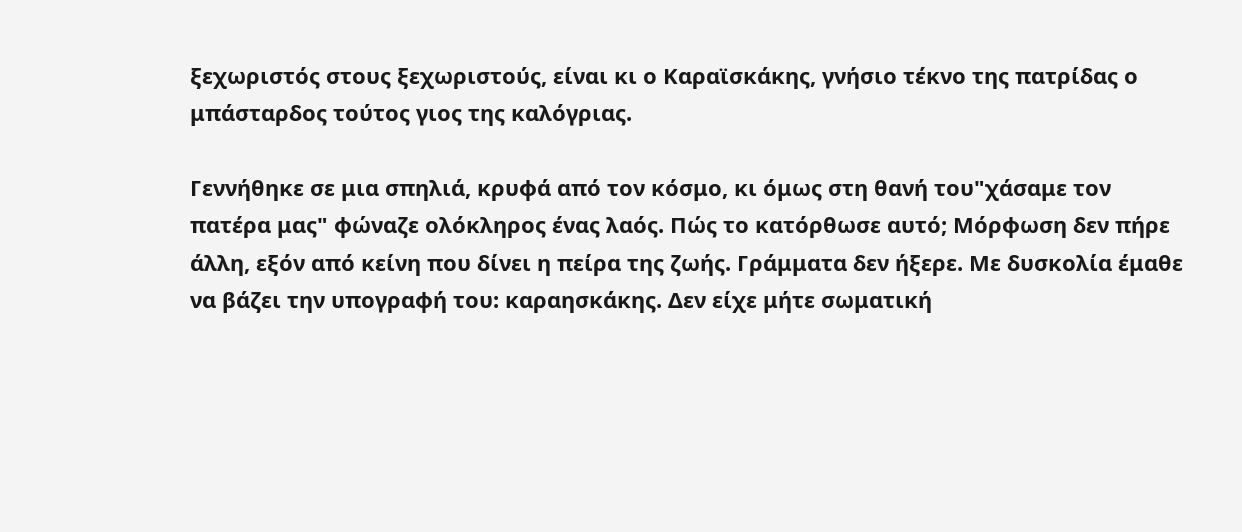ξεχωριστός στους ξεχωριστούς, είναι κι ο Καραϊσκάκης, γνήσιο τέκνο της πατρίδας ο μπάσταρδος τούτος γιος της καλόγριας.

Γεννήθηκε σε μια σπηλιά, κρυφά από τον κόσμο, κι όμως στη θανή του"χάσαμε τον πατέρα μας" φώναζε ολόκληρος ένας λαός. Πώς το κατόρθωσε αυτό; Μόρφωση δεν πήρε άλλη, εξόν από κείνη που δίνει η πείρα της ζωής. Γράμματα δεν ήξερε. Με δυσκολία έμαθε να βάζει την υπογραφή του: καραησκάκης. Δεν είχε μήτε σωματική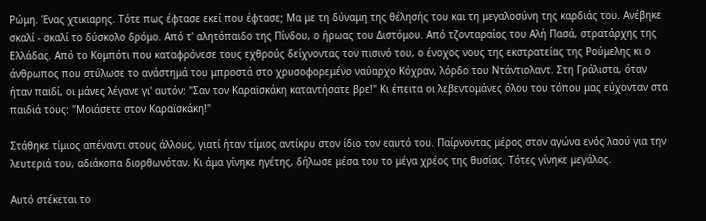Ρώμη. Ένας χτικιαρης. Τότε πως έφτασε εκεί που έφτασε; Μα με τη δύναμη της θέλησής του και τη μεγαλοσύνη της καρδιάς του. Ανέβηκε σκαλί - σκαλί το δύσκολο δρόμο. Από τ' αλητόπαιδο της Πίνδου, ο ήρωας του Διστόμου. Από τζονταραίος του Αλή Πασά, στρατάρχης της Ελλάδας. Από το Κομπότι που καταφρόνεσε τους εχθρούς δείχνοντας τον πισινό του, ο ένοχος νους της εκστρατείας της Ρούμελης κι ο άνθρωπος που στύλωσε το ανάστημά του μπροστά στο χρυσοφορεμένο ναύαρχο Κόχραν, λόρδο του Ντάντιολαντ. Στη Γράλιστα, όταν ήταν παιδί, οι μάνες λέγανε γι' αυτόν: "Σαν τον Καραϊσκάκη καταντήσατε βρε!" Κι έπειτα οι λεβεντομάνες όλου του τόπου μας εύχονταν στα παιδιά τους: "Μοιάσετε στον Καραϊσκάκη!"

Στάθηκε τίμιος απέναντι στους άλλους, γιατί ήταν τίμιος αντίκρυ στον ίδιο τον εαυτό του. Παίρνοντας μέρος στον αγώνα ενός λαού για την λευτεριά του, αδιάκοπα διορθωνόταν. Κι άμα γίνηκε ηγέτης, δήλωσε μέσα του το μέγα χρέος της θυσίας. Τότες γίνηκε μεγάλος.

Αυτό στέκεται το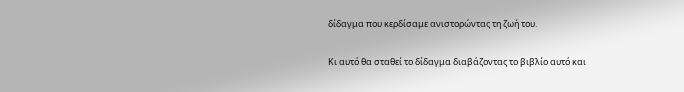δίδαγμα που κερδίσαμε ανιστορώντας τη ζωή του.

Κι αυτό θα σταθεί το δίδαγμα διαβάζοντας το βιβλίο αυτό και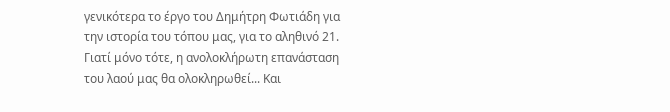γενικότερα το έργο του Δημήτρη Φωτιάδη για την ιστορία του τόπου μας, για το αληθινό 21. Γιατί μόνο τότε, η ανολοκλήρωτη επανάσταση του λαού μας θα ολοκληρωθεί... Και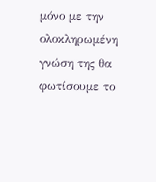μόνο με την ολοκληρωμένη γνώση της θα φωτίσουμε το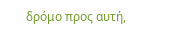δρόμο προς αυτή,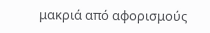μακριά από αφορισμούς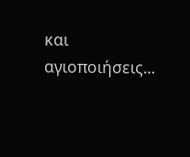και αγιοποιήσεις...